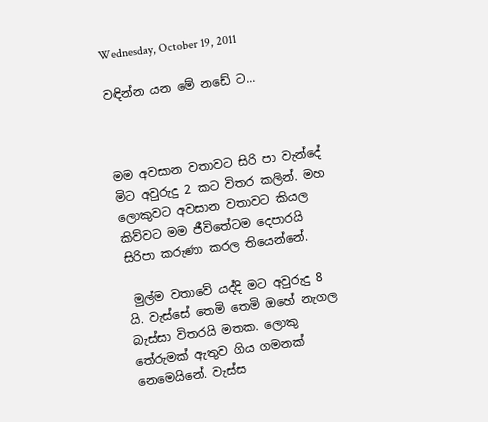Wednesday, October 19, 2011

වඳින්න යන මේ නඩේ ට...



මම අවසාන වතාවට සිරි පා වැන්දේ මිට අවුරුදු 2 කට විතර කලින්. මහ ලොකුවට අවසාන වතාවට කියල කිව්වට මම ජීවිතේටම දෙපාරයි සිරිපා කරුණා කරල තියෙන්නේ.

 මුල්ම වතාවේ යද්දි මට අවුරුදු 8 යි. වැස්සේ තෙමි තෙමි ඔහේ නැගල බැස්සා විතරයි මතක. ලොකු තේරුමක් ඇතුව ගිය ගමනක් නෙමෙයිනේ. වැස්ස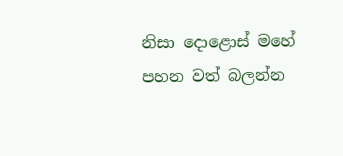නිසා දොළොස් මහේ පහන වත් බලන්න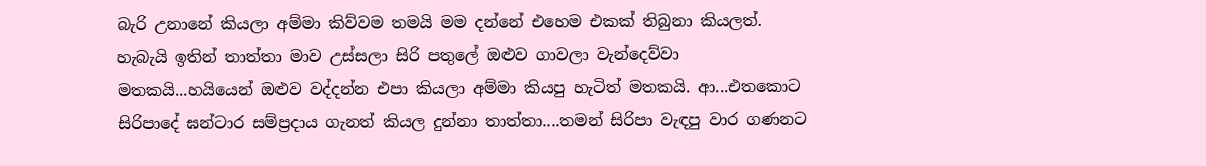බැරි උනානේ කියලා අම්මා කිව්වම තමයි මම දන්නේ එහෙම එකක් තිබුනා කියලත්. හැබැයි ඉතින් තාත්තා මාව උස්සලා සිරි පතුලේ ඔළුව ගාවලා වැන්දෙව්වා මතකයි...හයියෙන් ඔළුව වද්දන්න එපා කියලා අම්මා කියපු හැටිත් මතකයි. ආ...එතකොට සිරිපාදේ ඝන්ටාර සම්ප්‍රදාය ගැනත් කියල දුන්නා තාත්තා....තමන් සිරිපා වැඳපු වාර ගණනට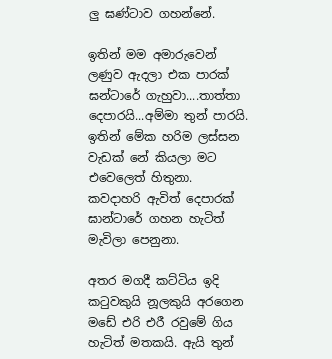ලු ඝණ්ටාව ගහන්නේ.

ඉතින් මම අමාරුවෙන් ලණුව ඇදලා එක පාරක් ඝන්ටාරේ ගැහුවා....තාත්තා දෙපාරයි...අම්මා තුන් පාරයි. ඉතින් මේක හරිම ලස්සන වැඩක් නේ කියලා මට එවෙලෙත් හිතුනා. කවදාහරි ඇවිත් දෙපාරක් ඝාන්ටාරේ ගහන හැටිත් මැවිලා පෙනුනා.

අතර මගදී කට්ටිය ඉදි කටුවකුයි නූලකුයි අරගෙන මඩේ එරි එරී රවුමේ ගිය හැටිත් මතකයි. ඇයි තුන්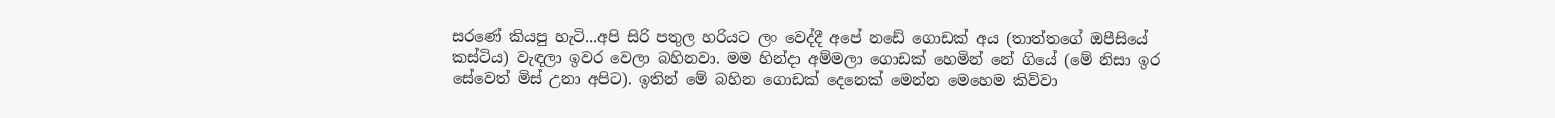සරණේ කියපු හැටි...අපි සිරි පතුල හරියට ලං වෙද්දී අපේ නඩේ ගොඩක් අය (තාත්තගේ ඔපීසියේ කස්ටිය) වැඳලා ඉවර වෙලා බහිනවා. මම හින්දා අම්මලා ගොඩක් හෙමින් නේ ගියේ (මේ නිසා ඉර සේවෙත් මිස් උනා අපිට). ඉතින් මේ බහින ගොඩක් දෙනෙක් මෙන්න මෙහෙම කිව්වා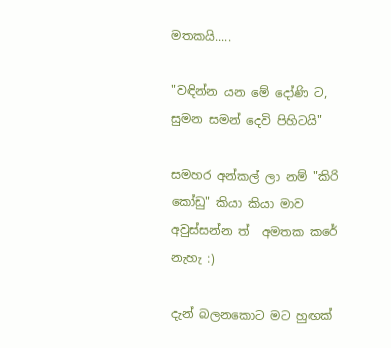මතකයි.....

"වඳින්න යන මේ දෝණි ට, සුමන සමන් දෙවි පිහිටයි"

සමහර අන්කල් ලා නම් "කිරි කෝඩු" කියා කියා මාව අවුස්සන්න ත්  අමතක කරේ නැහැ :)

දැන් බලනකොට මට හුඟක්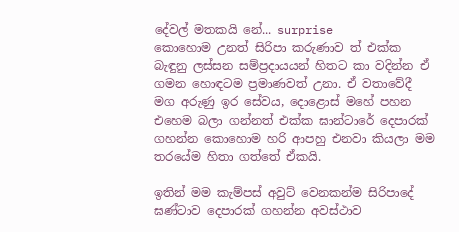දේවල් මතකයි නේ... surprise
කොහොම උනත් සිරිපා කරුණාව ත් එක්ක බැඳුනු ලස්සන සම්ප්‍රදායයන් හිතට කා වදින්න ඒ ගමන හොඳටම ප්‍රමාණවත් උනා. ඒ වතාවේදී මග අරුණු ඉර සේවය, දොළොස් මහේ පහන එහෙම බලා ගන්නත් එක්ක ඝාන්ටාරේ දෙපාරක් ගහන්න කොහොම හරි ආපහු එනවා කියලා මම තරයේම හිතා ගත්තේ ඒකයි.

ඉතින් මම කැම්පස් අවුට් වෙනකන්ම සිරිපාදේ ඝණ්ටාව දෙපාරක් ගහන්න අවස්ථාව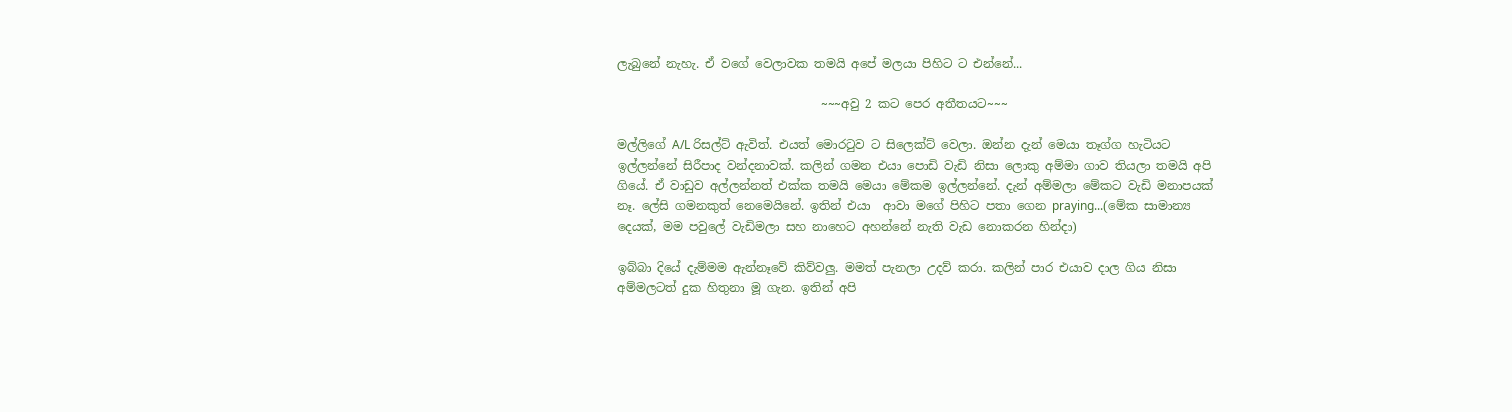ලැබුනේ නැහැ. ඒ වගේ වෙලාවක තමයි අපේ මලයා පිහිට ට එන්නේ...

                                  ~~~අවු 2 කට පෙර අතීතයට~~~

මල්ලිගේ A/L රිසල්ට් ඇවිත්. එයත් මොරටුව ට සිලෙක්ට් වෙලා. ඔන්න දැන් මෙයා තෑග්ග හැටියට ඉල්ලන්නේ සිරීපාද වන්දනාවක්. කලින් ගමන එයා පොඩි වැඩි නිසා ලොකු අම්මා ගාව තියලා තමයි අපි ගියේ. ඒ වාඩුව අල්ලන්නත් එක්ක තමයි මෙයා මේකම ඉල්ලන්නේ. දැන් අම්මලා මේකට වැඩි මනාපයක් නෑ. ලේසි ගමනකුත් නෙමෙයිනේ. ඉතින් එයා  ආවා මගේ පිහිට පතා ගෙන praying...(මේක සාමාන්‍ය දෙයක්, මම පවුලේ වැඩිමලා සහ නාහෙට අහන්නේ නැති වැඩ නොකරන හින්දා)

ඉබ්බා දියේ දැම්මම ඇන්නෑවේ කිව්වලු. මමත් පැනලා උදව් කරා. කලින් පාර එයාව දාල ගිය නිසා අම්මලටත් දුක හිතුනා මූ ගැන. ඉතින් අපි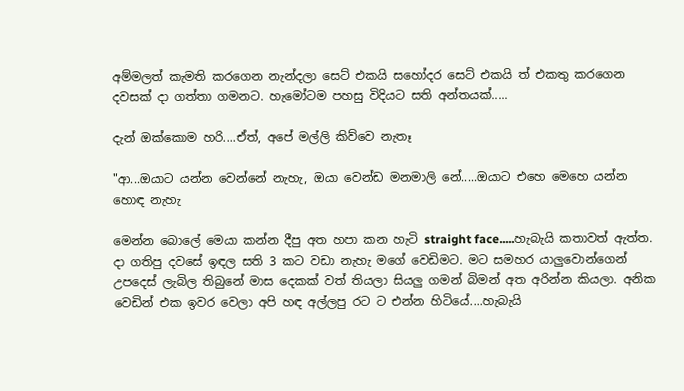අම්මලත් කැමති කරගෙන නැන්දලා සෙට් එකයි සහෝදර සෙට් එකයි ත් එකතු කරගෙන දවසක් දා ගත්තා ගමනට. හැමෝටම පහසු විදියට සති අන්තයක්.....

දැන් ඔක්කොම හරි....ඒත්, අපේ මල්ලි කිව්වෙ නැතෑ

"ආ...ඔයාට යන්න වෙන්නේ නැහැ, ඔයා වෙන්ඩ මනමාලි නේ.....ඔයාට එහෙ මෙහෙ යන්න හොඳ නැහැ

මෙන්න බොලේ මෙයා කන්න දීපු අත හපා කන හැටි straight face.....හැබැයි කතාවත් ඇත්ත. දා ගතිපු දවසේ ඉඳල සති 3 කට වඩා නැහැ මගේ වෙඩිමට. මට සමහර යාලුවොන්ගෙන් උපදෙස් ලැබිල තිබුනේ මාස දෙකක් වත් තියලා සියලු ගමන් බිමන් අත අරින්න කියලා. අනික වෙඩින් එක ඉවර වෙලා අපි හඳ අල්ලපු රට ට එන්න හිටියේ....හැබැයි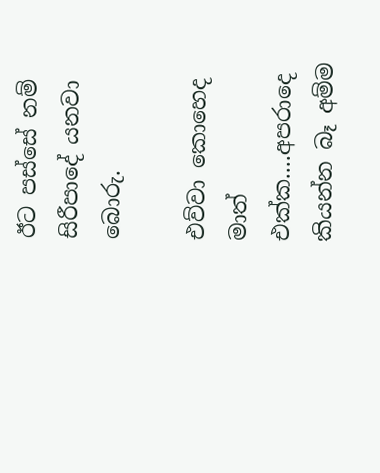ඊට පස්සේ නම් සිරීපාදේ යනවා බොරු.

එව්වා කොහෙද මාත් එක්ක....අපරාදෙ කියන්න බෑ අම්ම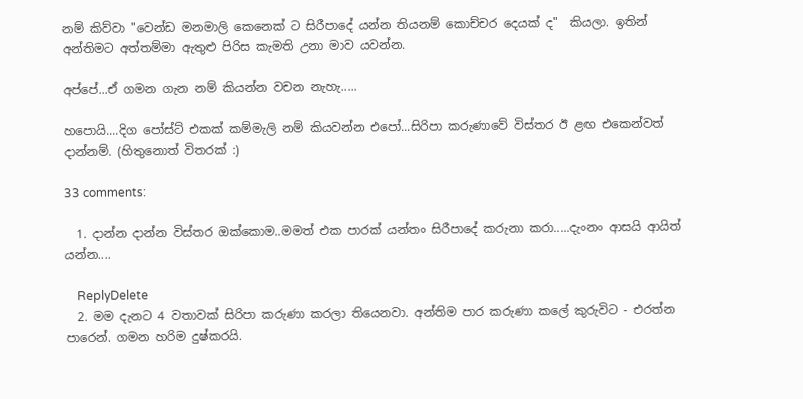නම් කිව්වා "වෙන්ඩ මනමාලි කෙනෙක් ට සිරීපාදේ යන්න තියනම් කොච්චර දෙයක් ද"  කියලා. ඉතින් අන්තිමට අත්තම්මා ඇතුළු පිරිස කැමති උනා මාව යවන්න.

අප්පේ...ඒ ගමන ගැන නම් කියන්න වචන නැහැ.....

හපොයි....දිග පෝස්ට් එකක් කම්මැලි නම් කියවන්න එපෝ...සිරිපා කරුණාවේ විස්තර ඊ ළඟ එකෙන්වත් දාන්නම්. (හිතුනොත් විතරක් :)

33 comments:

  1. දාන්න දාන්න විස්තර ඔක්කොම..මමත් එක පාරක් යන්තං සිරීපාදේ කරුනා කරා.....දැංනං ආසයි ආයිත් යන්න....

    ReplyDelete
  2. මම දැනට 4 වතාවක් සිරිපා කරුණා කරලා තියෙනවා. අන්තිම පාර කරුණා කලේ කුරුවිට - එරත්න පාරෙන්. ගමන හරිම දුෂ්කරයි.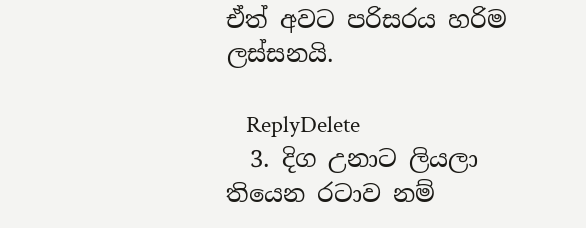ඒත් අවට පරිසරය හරිම ලස්සනයි.

    ReplyDelete
  3. දිග උනාට ලියලා තියෙන රටාව නම්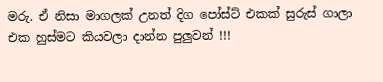මරු. ඒ නිසා මාගලක් උනත් දිග පෝස්ට් එකක් සුරුස් ගාලා එක හුස්මට කියවලා දාන්න පුලුවන් !!!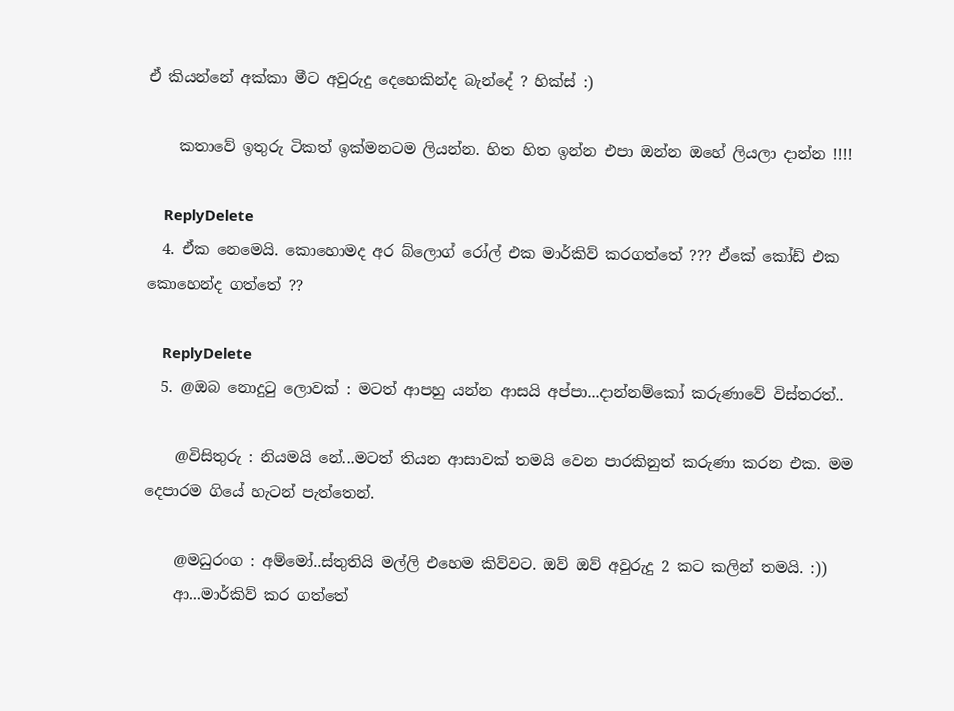ඒ කියන්නේ අක්කා මීට අවුරුදු දෙහෙකින්ද බැන්දේ ? හික්ස් :)

    කතාවේ ඉතුරු ටිකත් ඉක්මනටම ලියන්න. හිත හිත ඉන්න එපා ඔන්න ඔහේ ලියලා දාන්න !!!!

    ReplyDelete
  4. ඒක නෙමෙයි. කොහොමද අර බ්ලොග්‍ රෝල් එක මාර්කිව් කරගත්තේ ??? ඒකේ කෝඩ් එක කොහෙන්ද ගත්තේ ??

    ReplyDelete
  5. @ඔබ නොදුටු ලොවක් : මටත් ආපහු යන්න ආසයි අප්පා...දාන්නම්කෝ කරුණාවේ විස්තරත්..

    @විසිතුරු : නියමයි නේ...මටත් තියන ආසාවක් තමයි වෙන පාරකිනුත් කරුණා කරන එක. මම දෙපාරම ගියේ හැටන් පැත්තෙන්.

    @මධුරංග : අම්මෝ..ස්තුතියි මල්ලි එහෙම කිව්වට. ඔව් ඔව් අවුරුදු 2 කට කලින් තමයි. :))
    ආ...මාර්කිව් කර ගත්තේ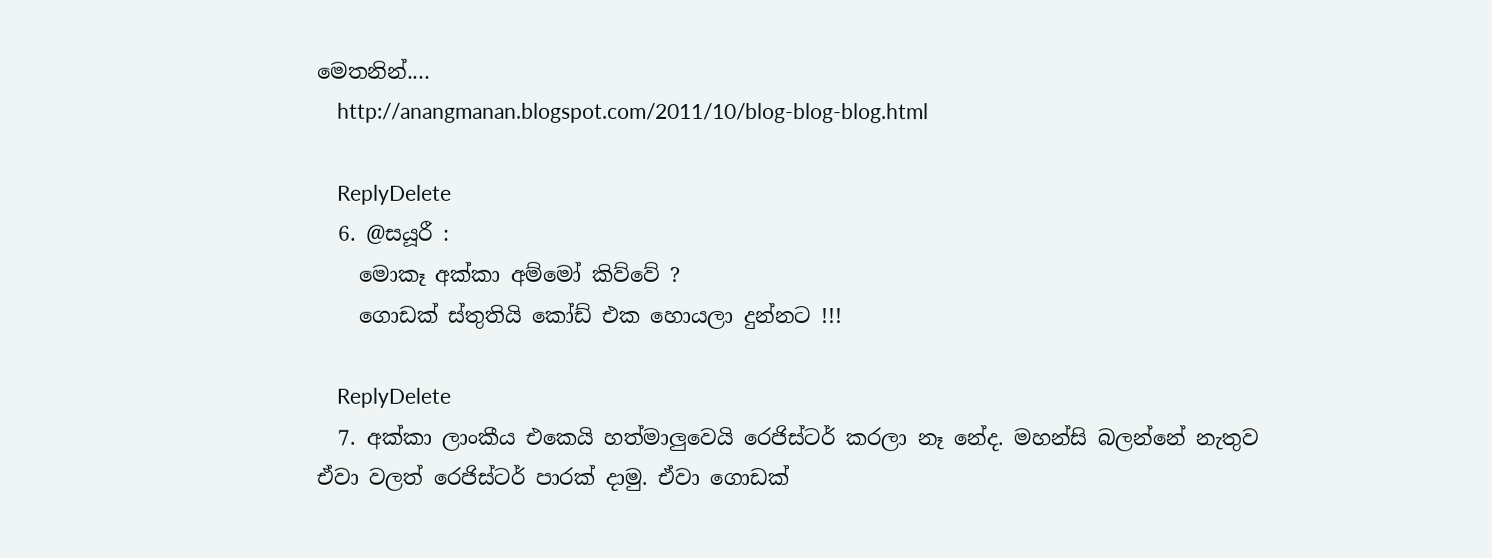මෙතනින්....
    http://anangmanan.blogspot.com/2011/10/blog-blog-blog.html

    ReplyDelete
  6. @සයූරී :
    මොකෑ අක්කා අම්මෝ කිව්වේ ?
    ගොඩක් ස්තුතියි කෝඩ් එක හොයලා දුන්නට !!!

    ReplyDelete
  7. අක්කා ලාංකීය එකෙයි හත්මාලුවෙයි රෙජිස්ටර් කරලා නෑ නේද. මහන්සි බලන්නේ නැතුව ඒවා වලත් රෙජිස්ටර් පාරක් දාමු. ඒවා ගොඩක්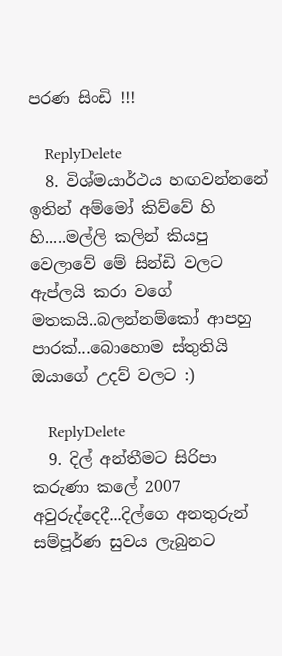පරණ සිංඩි !!!

    ReplyDelete
  8. විශ්මයාර්ථය හඟවන්නනේ ඉතින් අම්මෝ කිව්වේ හි හි.....මල්ලි කලින් කියපු වෙලාවේ මේ සින්ඩි වලට ඇප්ලයි කරා වගේ මතකයි..බලන්නම්කෝ ආපහු පාරක්...බොහොම ස්තුතියි ඔයාගේ උදව් වලට :)

    ReplyDelete
  9. දිල් අන්තීමට සිරිපා කරුණා කලේ 2007 අවුරුද්දෙදී...දිල්ගෙ අනතුරුන් සම්පූර්ණ සුවය ලැබුනට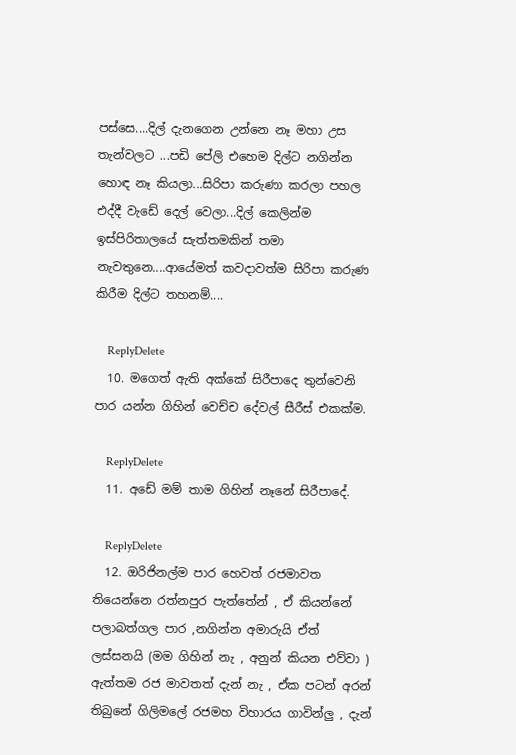පස්සෙ....දිල් දැනගෙන උන්නෙ නෑ මහා උස තැන්වලට ...පඩි පේලි එහෙම දිල්ට නගින්න හොඳ නෑ කියලා...සිරිපා කරුණා කරලා පහල එද්දී වැඩේ දෙල් වෙලා...දිල් කෙලින්ම ඉස්පිරිතාලයේ සැත්තමකින් තමා නැවතුනෙ....ආයේමත් කවදාවත්ම සිරිපා කරුණ කිරීම දිල්ට තහනම්....

    ReplyDelete
  10. මගෙත් ඇති අක්කේ සිරීපාදෙ තුන්වෙනි පාර යන්න ගිහින් වෙච්ච දේවල් සීරීස් එකක්ම.

    ReplyDelete
  11. අඩේ මම් තාම ගිහින් නෑනේ සිරීපාදේ.

    ReplyDelete
  12. ඔරිජිනල්ම පාර හෙවත් රජමාවත තියෙන්නෙ රත්නපුර පැත්තේන් , ඒ කියන්නේ පලාබත්ගල පාර ,නගින්න අමාරුයි ඒත් ලස්සනයි (මම ගිහින් නැ , අනුන් කියන එව්වා ) ඇත්තම රජ මාවතත් දැන් නැ , ඒක පටන් අරන් තිබුනේ ගිලිමලේ රජමහ විහාරය ගාවින්ලු , දැන්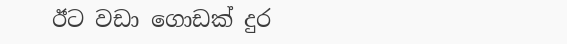ඊට වඩා ගොඩක් දුර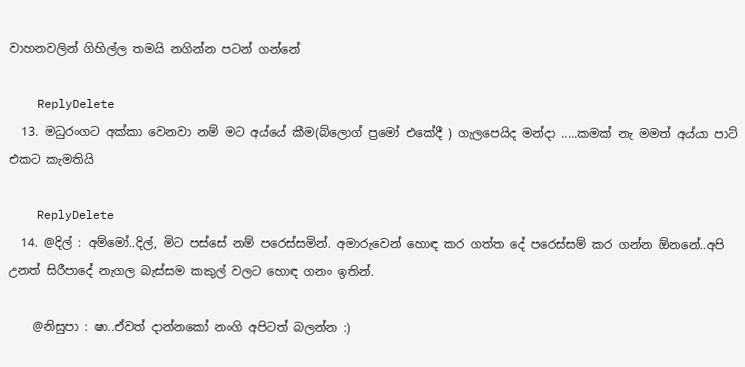වාහනවලින් ගිහිල්ල තමයි නගින්න පටන් ගන්නේ

    ReplyDelete
  13. මධුරංගට අක්කා වෙනවා නම් මට අය්යේ කීම(බ්ලොග් ප්‍රමෝ එකේදී ) ගැලපෙයිද මන්දා .....කමක් නැ මමත් අය්යා පාට් එකට කැමතියි

    ReplyDelete
  14. @දිල් : අම්මෝ..දිල්, මිට පස්සේ නම් පරෙස්සමින්. අමාරුවෙන් හොඳ කර ගත්ත දේ පරෙස්සම් කර ගන්න ඕනනේ..අපි උනත් සිරීපාදේ නැගල බැස්සම කකුල් වලට හොඳ ගනං ඉතින්.

    @නිසුපා : ෂා..ඒවත් දාන්නකෝ නංගි අපිටත් බලන්න :)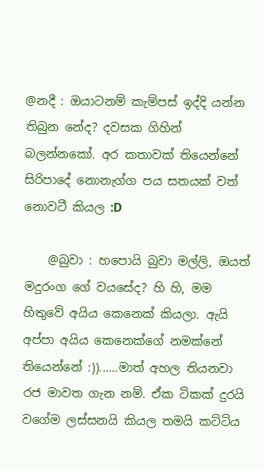@නදී : ඔයාටනම් කැම්පස් ඉද්දි යන්න තිබුන නේද? දවසක ගිහින් බලන්නකෝ. අර කතාවක් තියෙන්නේ සිරිපාදේ නොනැග්ග පය සතයක් වත් නොවටී කියල :D

    @බුවා : හපොයි බුවා මල්ලි, ඔයත් මදුරංග ගේ වයසේද? හි හි, මම හිතුවේ අයිය කෙනෙක් කියලා. ඇයි අප්පා අයිය කෙනෙක්ගේ නමක්නේ තියෙන්නේ :))......මාත් අහල තියනවා රජ මාවත ගැන නම්. ඒක ටිකක් දුරයි වගේම ලස්සනයි කියල තමයි කට්ටිය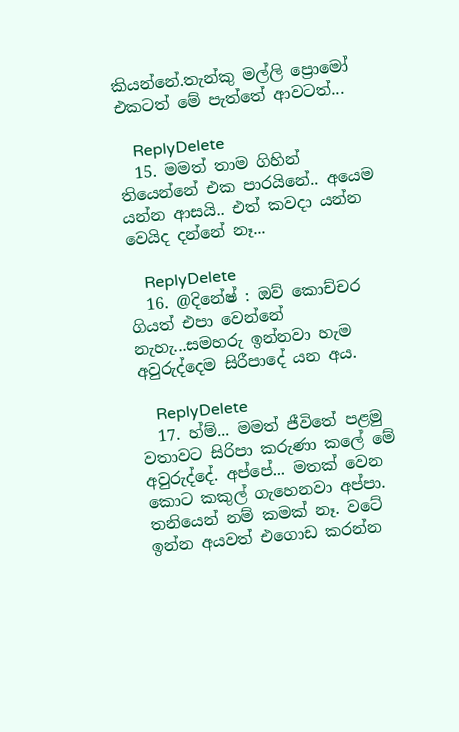කියන්නේ.තැන්කු මල්ලි ප්‍රොමෝ එකටත් මේ පැත්තේ ආවටත්...

    ReplyDelete
  15. මමත් තාම ගිහින් තියෙන්නේ එක පාරයිනේ.. අයෙම යන්න ආසයි.. එත් කවදා යන්න වෙයිද දන්නේ නෑ...

    ReplyDelete
  16. @දිනේෂ් : ඔව් කොච්චර ගියත් එපා වෙන්නේ නැහැ...සමහරු ඉන්නවා හැම අවුරුද්දෙම සිරීපාදේ යන අය.

    ReplyDelete
  17. හ්ම්... මමත් ජීවිතේ පළමු වතාවට සිරිපා කරුණා කලේ මේ අවුරුද්දේ. අප්පේ... මතක් වෙන කොට කකුල් ගැහෙනවා අප්පා. තනියෙන් නම් කමක් නෑ. වටේ ඉන්න අයවත් එගොඩ කරන්න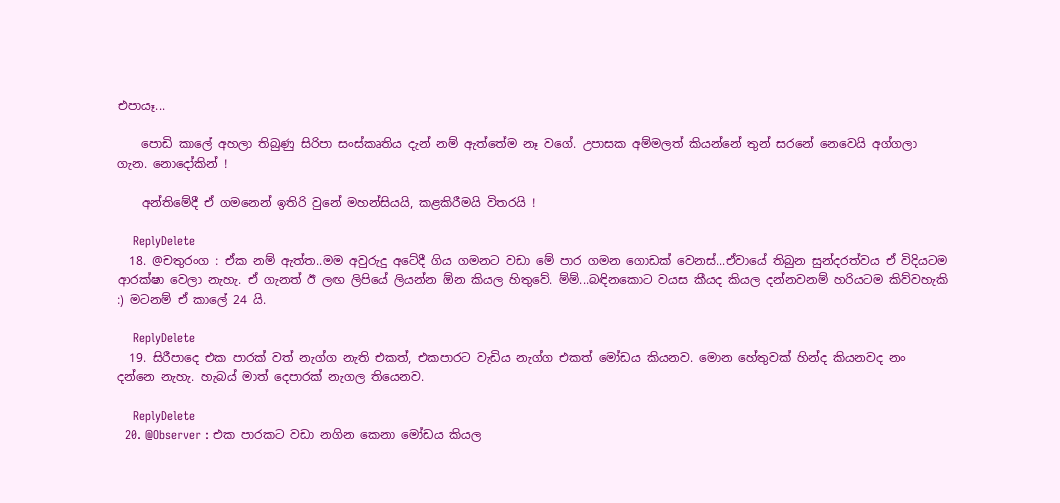එපායෑ...

    පොඩි කාලේ අහලා තිබුණු සිරිපා සංස්කෘතිය දැන් නම් ඇත්තේම නෑ වගේ. උපාසක අම්මලත් කියන්නේ තුන් සරනේ නෙවෙයි අග්ගලා ගැන. නොදෝකින් !

    අන්තිමේදී ඒ ගමනෙන් ඉතිරි වුනේ මහන්සියයි, කළකිරීමයි විතරයි !

    ReplyDelete
  18. @චතුරංග : ඒක නම් ඇත්ත..මම අවුරුදු අටේදී ගිය ගමනට වඩා මේ පාර ගමන ගොඩක් වෙනස්...ඒවායේ තිබුන සුන්දරත්වය ඒ විදියටම ආරක්ෂා වෙලා නැහැ. ඒ ගැනත් ඊ ලඟ ලිපියේ ලියන්න ඕන කියල හිතුවේ. ම්ම්...බඳිනකොට වයස කීයද කියල දන්නවනම් හරියටම කිව්වහැකි :) මටනම් ඒ කාලේ 24 යි.

    ReplyDelete
  19. සිරීපාදෙ එක පාරක් වත් නැග්ග නැති එකත්, එකපාරට වැඩිය නැග්ග එකත් මෝඩය කියනව. මොන හේතුවක් හින්ද කියනවද නං දන්නෙ නැහැ. හැබය් මාත් දෙපාරක් නැගල තියෙනව.

    ReplyDelete
  20. @Observer : එක පාරකට වඩා නගින කෙනා මෝඩය කියල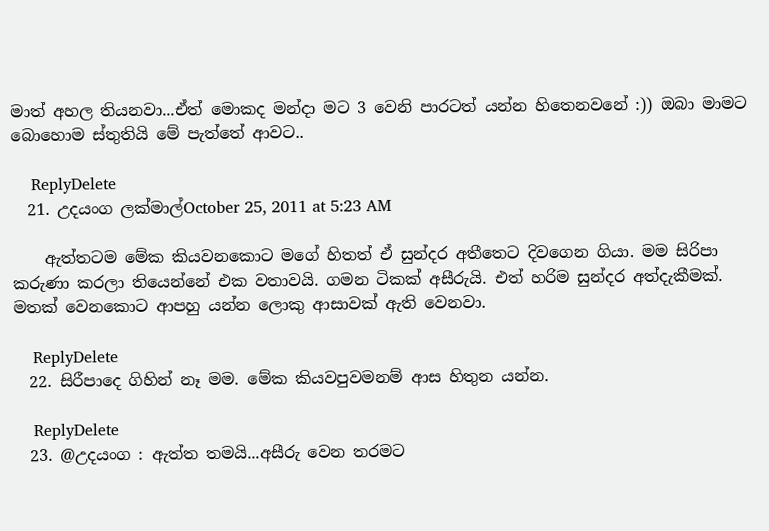මාත් අහල තියනවා...ඒත් මොකද මන්දා මට 3 වෙනි පාරටත් යන්න හිතෙනවනේ :)) ඔබා මාමට බොහොම ස්තුතියි මේ පැත්තේ ආවට..

    ReplyDelete
  21. උදයංග ලක්මාල්October 25, 2011 at 5:23 AM

    ඇත්තටම මේක කියවනකොට මගේ හිතත් ඒ සුන්දර අතීතෙට දිවගෙන ගියා. මම සිරිපා කරුණා කරලා තියෙන්නේ එක වතාවයි. ගමන ටිකක් අසීරුයි. එත් හරිම සුන්දර අත්දැකීමක්. මතක් වෙනකොට ආපහු යන්න ලොකු ආසාවක් ඇති වෙනවා.

    ReplyDelete
  22. සිරීපාදෙ ගිහින් නෑ මම. මේක කියවපුවමනම් ආස හිතුන යන්න.

    ReplyDelete
  23. @උදයංග : ඇත්ත තමයි...අසීරු වෙන තරමට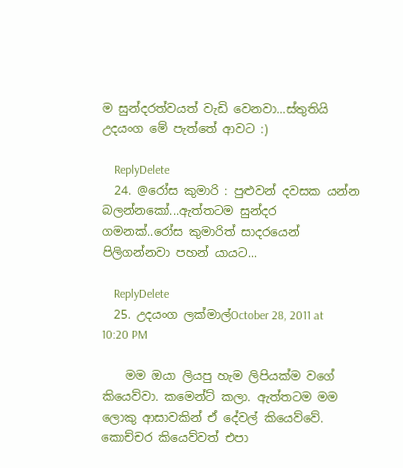ම සුන්දරත්වයත් වැඩි වෙනවා...ස්තුතියි උදයංග මේ පැත්තේ ආවට :)

    ReplyDelete
  24. @රෝස කුමාරි : පුළුවන් දවසක යන්න බලන්නකෝ...ඇත්තටම සුන්දර ගමනක්..රෝස කුමාරිත් සාදරයෙන් පිලිගන්නවා පහන් යායට...

    ReplyDelete
  25. උදයංග ලක්මාල්October 28, 2011 at 10:20 PM

    මම ඔයා ලියපු හැම ලිපියක්ම වගේ කියෙව්වා. කමෙන්ට් කලා. ඇත්තටම මම ලොකු ආසාවකින් ඒ දේවල් කියෙව්වේ. කොච්චර කියෙව්වත් එපා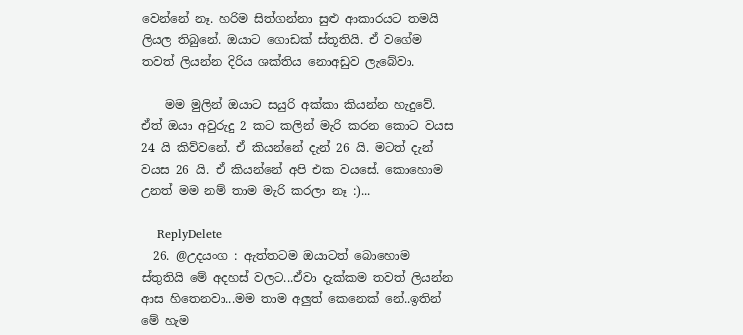වෙන්නේ නෑ. හරිම සිත්ගන්නා සුළු ආකාරයට තමයි ලියල තිබුනේ. ඔයාට ගොඩක් ස්තූතියි. ඒ වගේම තවත් ලියන්න දිරිය ශක්තිය නොඅඩුව ලැබේවා.

    මම මුලින් ඔයාට සයුරි අක්කා කියන්න හැදුවේ. ඒත් ඔයා අවුරුදු 2 කට කලින් මැරි කරන කොට වයස 24 යි කිව්වනේ. ඒ කියන්නේ දැන් 26 යි. මටත් දැන් වයස 26 යි. ඒ කියන්නේ අපි එක වයසේ. කොහොම උනත් මම නම් තාම මැරි කරලා නෑ :)...

    ReplyDelete
  26. @උදයංග : ඇත්තටම ඔයාටත් බොහොම ස්තුතියි මේ අදහස් වලට...ඒවා දැක්කම තවත් ලියන්න ආස හිතෙනවා...මම තාම අලුත් කෙනෙක් නේ..ඉතින් මේ හැම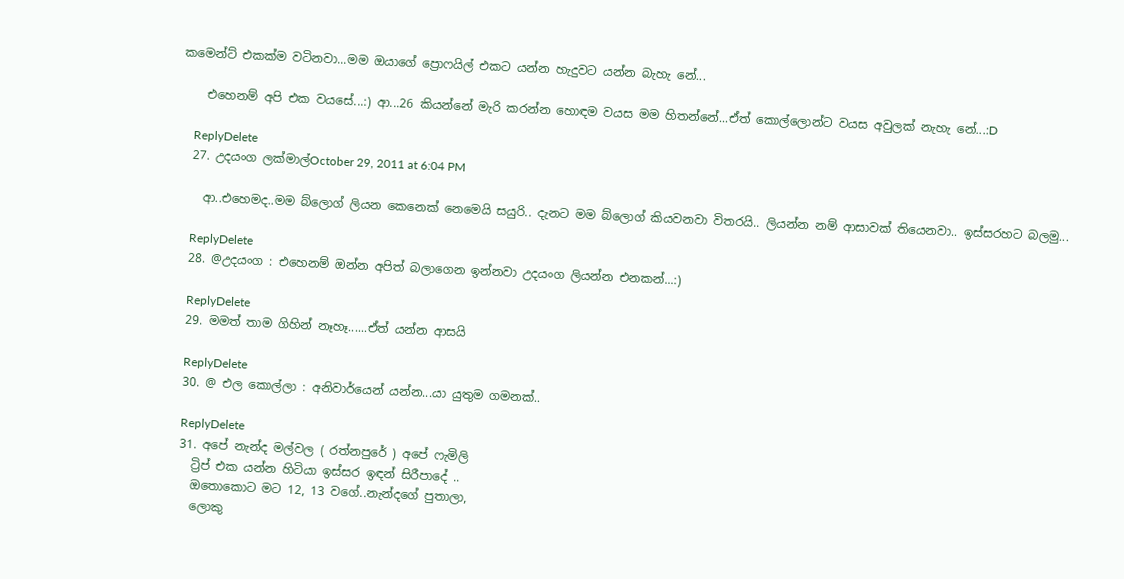කමෙන්ට් එකක්ම වටිනවා...මම ඔයාගේ ප්‍රොෆයිල් එකට යන්න හැදුවට යන්න බැහැ නේ...

    එහෙනම් අපි එක වයසේ...:) ආ...26 කියන්නේ මැරි කරන්න හොඳම වයස මම හිතන්නේ...ඒත් කොල්ලොන්ට වයස අවුලක් නැහැ නේ...:D

    ReplyDelete
  27. උදයංග ලක්මාල්October 29, 2011 at 6:04 PM

    ආ..එහෙමද..මම බ්ලොග් ලියන කෙනෙක් නෙමෙයි සයුරි.. දැනට මම බ්ලොග් කියවනවා විතරයි.. ලියන්න නම් ආසාවක් තියෙනවා.. ඉස්සරහට බලමු...

    ReplyDelete
  28. @උදයංග : එහෙනම් ඔන්න අපිත් බලාගෙන ඉන්නවා උදයංග ලියන්න එනකන්...:)

    ReplyDelete
  29. මමත් තාම ගිහින් නෑහෑ......ඒත් යන්න ආසයි

    ReplyDelete
  30. @ එල කොල්ලා : අනිවාර්යෙන් යන්න...යා යුතුම ගමනක්..

    ReplyDelete
  31. අපේ නැන්ද මල්වල ( රත්නපුරේ ) අපේ ෆැමිලි
    ට්‍රිප් එක යන්න හිටියා ඉස්සර ඉඳන් සිරීපාදේ ..
    ඔතොකොට මට 12, 13 වගේ..නැන්දගේ පුතාලා,
    ලොකු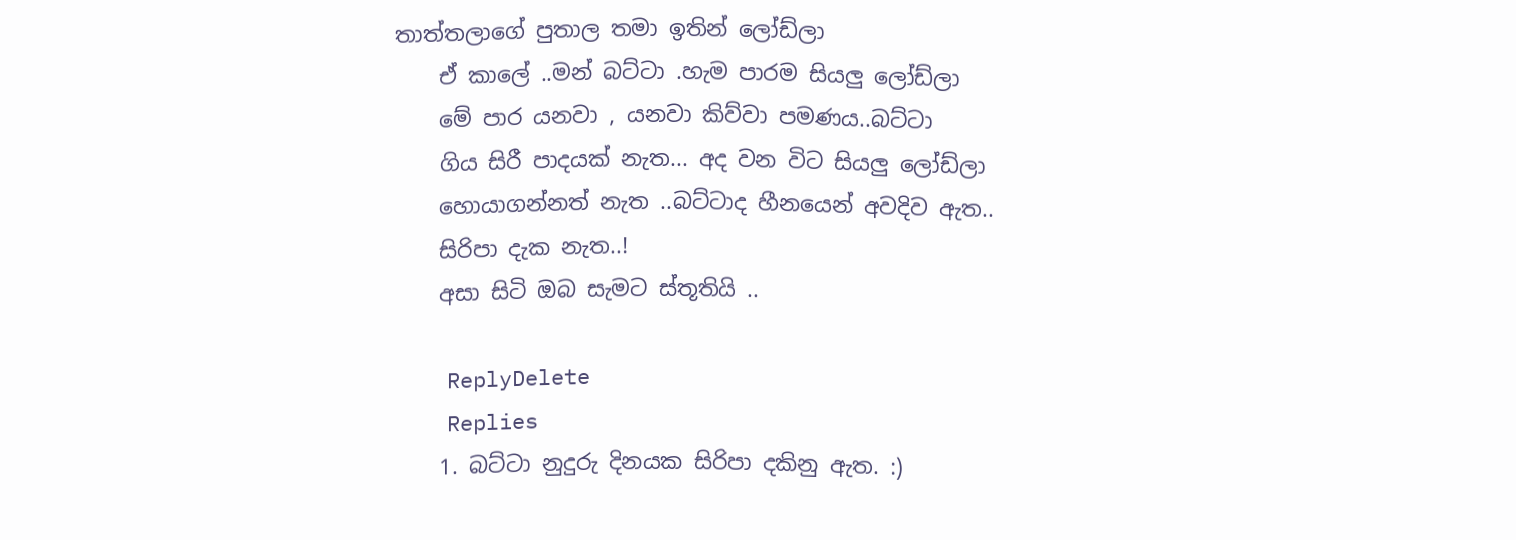තාත්තලාගේ පුතාල තමා ඉතින් ලෝඩ්ලා
    ඒ කාලේ ..මන් බට්ටා .හැම පාරම සියලු ලෝඩ්ලා
    මේ පාර යනවා , යනවා කිව්වා පමණය..බට්ටා
    ගිය සිරී පාදයක් නැත... අද වන විට සියලු ලෝඩ්ලා
    හොයාගන්නත් නැත ..බට්ටාද හීනයෙන් අවදිව ඇත..
    සිරිපා දැක නැත..!
    අසා සිටි ඔබ සැමට ස්තූතියි ..

    ReplyDelete
    Replies
    1. බට්ටා නුදුරු දිනයක සිරිපා දකිනු ඇත. :)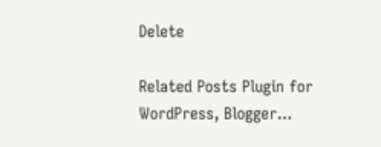Delete

Related Posts Plugin for WordPress, Blogger...